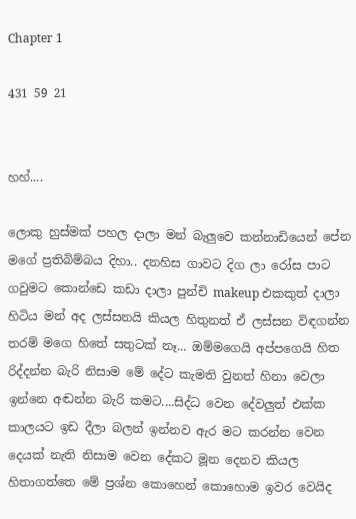Chapter 1

431 59 21


හහ්....

ලොකු හුස්මක් පහල දාලා මන් බැලුවෙ කන්නාඩියෙන් පේන මගේ ප්‍රතිබිම්බය දිහා.. දනහිස ගාවට දිග ලා රෝස පාට ගවුමට කොන්ඩෙ කඩා දාලා පුන්චි makeup එකකුත් දාලා හිටිය මන් අද ලස්සනයි කියල හිතුනත් ඒ ලස්සන විඳගන්න තරම් මගෙ හිතේ සතුටක් නෑ... ඔම්මගෙයි අප්පගෙයි හිත රිද්දන්න බැරි නිසාම මේ දේට කැමති වුනත් හිනා වෙලා ඉන්නෙ අඬන්න බැරි කමට....සිද්ධ වෙන දේවලුත් එක්ක කාලයට ඉඩ දීලා බලන් ඉන්නව ඇර මට කරන්න වෙන දෙයක් නැති නිසාම වෙන දේකට මූන දෙනව කියල හිතාගත්තෙ මේ ප්‍රශ්න කොහෙන් කොහොම ඉවර වෙයිද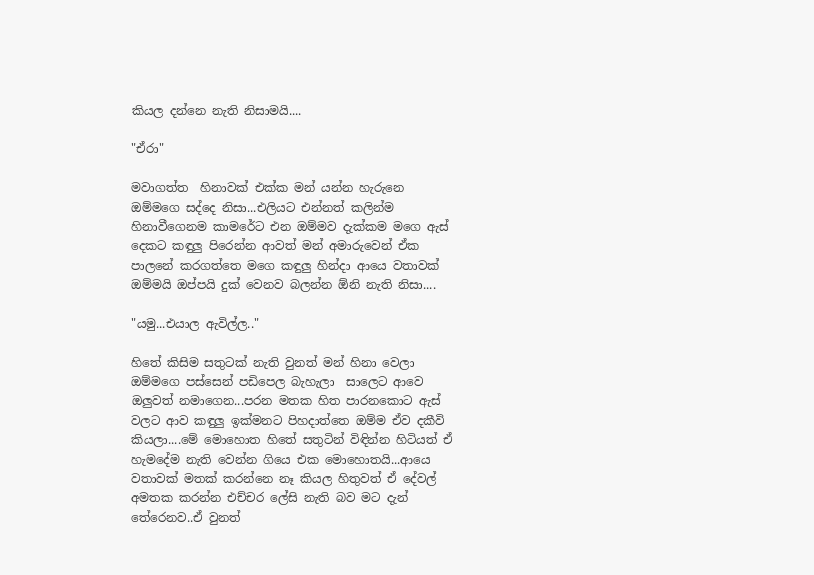කියල දන්නෙ නැති නිසාමයි....

"ඒරා"

මවාගත්ත  හිනාවක් එක්ක මන්‍ යන්න හැරුනෙ ඔම්මගෙ සද්දෙ නිසා...එලියට එන්නත් කලින්ම හිනාවීගෙනම කාමරේට එන ඔම්මව දැක්කම මගෙ ඇස් දෙකට කඳුලු පිරෙන්න ආවත් මන් අමාරුවෙන් ඒක පාලනේ කරගත්තෙ මගෙ කඳුලු හින්දා ආයෙ වතාවක් ඔම්මයි ඔප්පයි දුක් වෙනව බලන්න ඕනි නැති නිසා....

"යමු...එයාල ඇවිල්ල.."

හිතේ කිසිම සතුටක් නැති වුනත් මන් හිනා වෙලා ඔම්මගෙ පස්සෙන් පඩිපෙල බැහැලා  සාලෙට ආවෙ ඔලුවත් නමාගෙන...පරන මතක හිත පාරනකොට ඇස් වලට ආව කඳුලු ඉක්මනට පිහදාත්තෙ ඔම්ම ඒව දකීවි කියලා....මේ මොහොත හිතේ සතුටින් විඳින්න හිටියත් ඒ හැමදේම නැති වෙන්න ගියෙ එක මොහොතයි...ආයෙ වතාවක් මතක් කරන්නෙ නෑ කියල හිතුවත් ඒ දේවල් අමතක කරන්න එච්චර ලේසි නැති බව මට දැන් තේරෙනව..ඒ වුනත්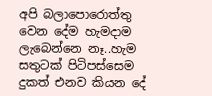අපි බලාපොරොත්තු වෙන දේම හැමදාම ලැබෙන්නෙ නෑ..හැම සතුටක් පිටිපස්සෙම දුකත් එනව කියන දේ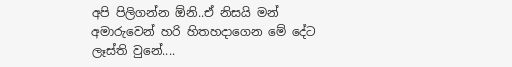අපි පිලිගන්න ඕනි..ඒ නිසයි මන් අමාරුවෙන් හරි හිතහදාගෙන මේ දේට ලෑස්ති වුනේ....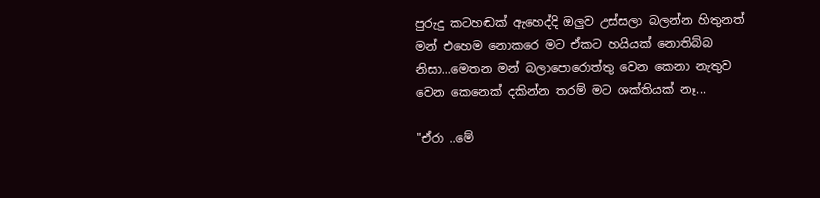පුරුදු කටහඬක් ඇහෙද්දි ඔලුව උස්සලා බලන්න හිතුනත් මන් එහෙම නොකරෙ මට ඒකට හයියක් නොතිබ්බ නිසා...මෙතන මන් බලාපොරොත්තු වෙන කෙනා නැතුව වෙන කෙනෙක් දකින්න තරම් මට ශක්තියක් නෑ...

"ඒරා ..මේ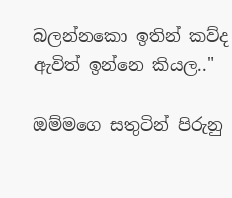බලන්නකො ඉතින් කව්ද ඇවිත් ඉන්නෙ කියල.."

ඔම්මගෙ සතුටින් පිරුනු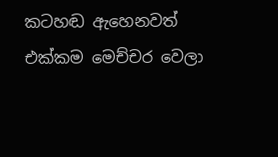කටහඬ ඇහෙනවත් එක්කම මෙච්චර වෙලා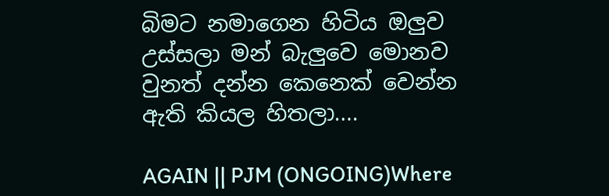බිමට නමාගෙන හිටිය ඔලුව උස්සලා මන් බැලුවෙ මොනව වුනත් දන්න කෙනෙක් වෙන්න ඇති කියල හිතලා....

AGAIN || PJM (ONGOING)Where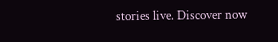stories live. Discover now